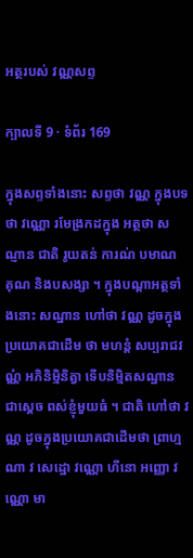អត្ថរបស់ វណ្ណសព្ទ

ក្បាលទី 9 · ទំព័រ 169

ក្នុងសព្ទទាំងនោះ សព្ទថា វណ្ណ ក្នុងបទថា វណ្ណោ រមែង្រកដក្នុង អត្ថថា សណ្ញាន ជាតិ រូយតន់ ការណ់ បមាណ គុណ និងបសង្សា ។ ក្នុងបណ្តាអត្ថទាំងនោះ សណ្ឋាន ហៅថា វណ្ណ ដូចក្នុងប្រយោគជាដើម ថា មហន្តំ សប្បរាជវណ្ណំ អភិនិម្មិនិត្វា ទើបនិម្មិតសណ្ឋាន ជាស្តេច ពស់ខ្ញុំមួយធំ ។ ជាតិ ហៅថា វណ្ណ ដូចក្នុងប្រយោគជាដើមថា ព្រាហ្មណា វ សេដ្ឋោ វណ្ណោ ហីនោ អញ្ញោ វណ្ណោ មា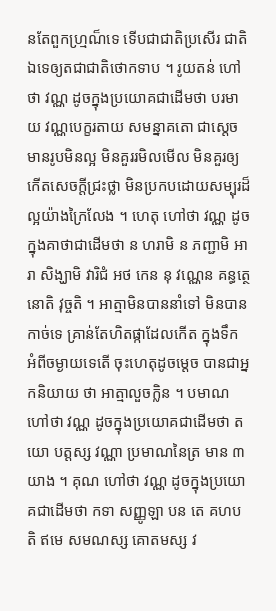នតែពួកហ្ម្រណ៏ទេ ទើបជាជាតិប្រសើរ ជាតិឯទេឲ្យតជាជាតិថោកទាប ។ រូយតន់ ហៅថា វណ្ណ ដូចក្នុងប្រយោគជាដើមថា បរមាយ វណ្ណបេក្ខរតាយ សមន្នាគតោ ជាស្តេចមានរូបមិនល្អ មិនគួររមិលមើល មិនគួរឲ្យកើតសេចក្តីជ្រះថ្លា មិនប្រកបដោយសម្បុរដ៏ល្អយ៉ាងក្រៃលែង ។ ហេតុ ហៅថា វណ្ណ ដូចក្នុងគាថាជាដើមថា ន ហរាមិ ន ភញ្ជាមិ អារា សិង្ឃាមិ វារិជំ អថ កេន នុ វណ្ណេន គន្ធត្ថេនោតិ វុច្ចតិ ។ អាត្មាមិនបាននាំទៅ មិនបានកាច់ទេ គ្រាន់តែហិតផ្កាដែលកើត ក្នុងទឹក អំពីចម្ងាយទេតើ ចុះហេតុដូចម្តេច បានជាអ្នកនិយាយ ថា អាត្មាលួចក្លិន ។ បមាណ ហៅថា វណ្ណ ដូចក្នុងប្រយោគជាដើមថា តយោ បត្តស្ស វណ្ណា ប្រមាណនៃត្រ មាន ៣ យាង ។ គុណ ហៅថា វណ្ណ ដូចក្នុងប្រយោគជាដើមថា កទា សញ្ញូឡា បន តេ គហបតិ ឥមេ សមណស្ស គោតមស្ស វ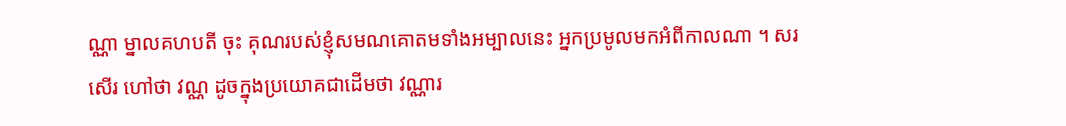ណ្ណា ម្នាលគហបតី ចុះ គុណរបស់ខ្ញុំសមណគោតមទាំងអម្បាលនេះ អ្នកប្រមូលមកអំពីកាលណា ។ សរសើរ ហៅថា វណ្ណ ដូចក្នុងប្រយោគជាដើមថា វណ្ណារ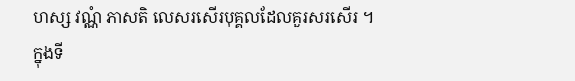ហស្ស វណ្ណំ ភាសតិ លេសរសើរបុគ្គលដែលគួរសរសើរ ។ ក្នុងទី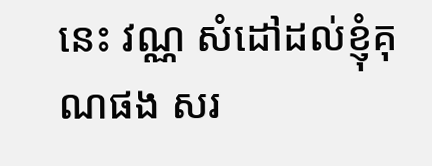នេះ វណ្ណ សំដៅដល់ខ្ញុំគុណផង សរ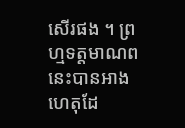សើរផង ។ ព្រហ្មទត្តមាណពនេះបានអាងហេតុដែ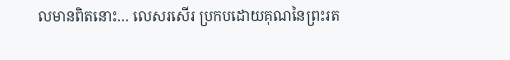លមានពិតនោះ… លេសរសើរ ប្រកបដោយគុណនៃព្រះរត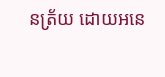នត្រ័យ ដោយអនេ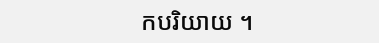កបរិយាយ ។